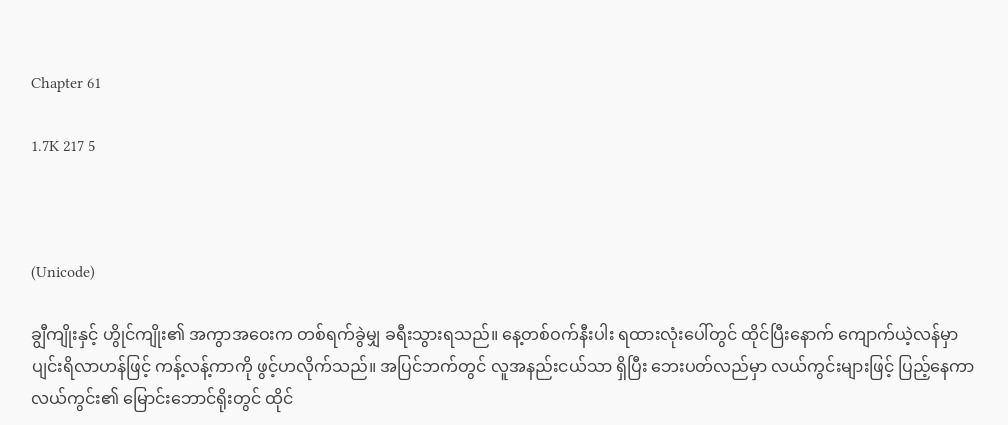Chapter 61

1.7K 217 5



(Unicode)

ချွီကျိုးနှင့် ဟွိုင်ကျိုး၏ အကွာအဝေးက တစ်ရက်ခွဲမျှ ခရီးသွားရသည်။ နေ့တစ်ဝက်နီးပါး ရထားလုံးပေါ်တွင် ထိုင်ပြီးနောက် ကျောက်ယဲ့လန်မှာ ပျင်းရိလာဟန်ဖြင့် ကန့်လန့်ကာကို ဖွင့်ဟလိုက်သည်။ အပြင်ဘက်တွင် လူအနည်းငယ်သာ ရှိပြီး ဘေးပတ်လည်မှာ လယ်ကွင်းများဖြင့် ပြည့်နေကာ လယ်ကွင်း၏ မြောင်းဘောင်ရိုးတွင် ထိုင်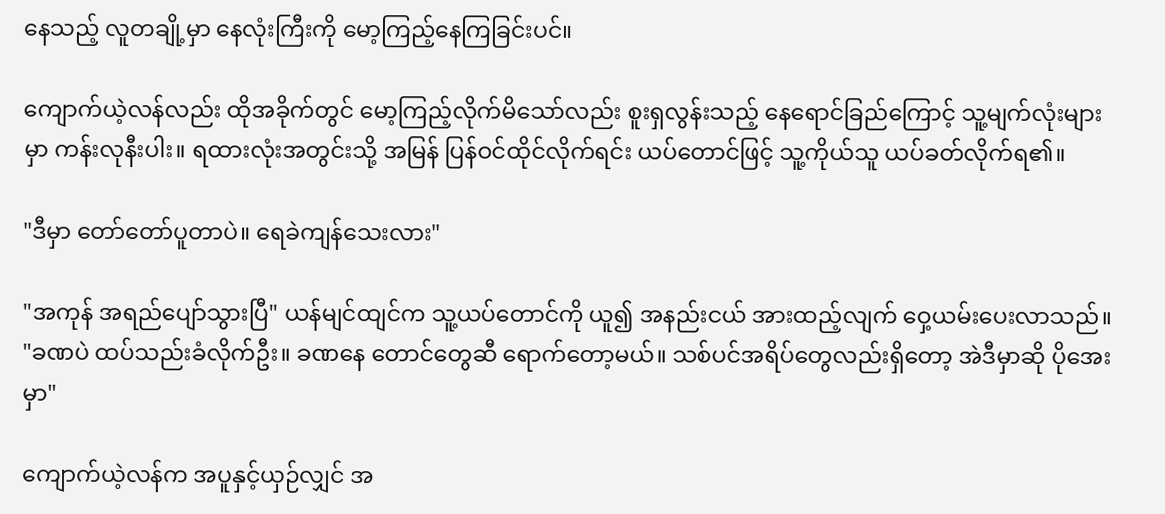နေသည့် လူတချို့မှာ နေလုံးကြီးကို မော့ကြည့်နေကြခြင်းပင်။

ကျောက်ယဲ့လန်လည်း ထိုအခိုက်တွင် မော့ကြည့်လိုက်မိသော်လည်း စူးရှလွန်းသည့် နေရောင်ခြည်ကြောင့် သူ့မျက်လုံးများမှာ ကန်းလုနီးပါး။ ရထားလုံးအတွင်းသို့ အမြန် ပြန်ဝင်ထိုင်လိုက်ရင်း ယပ်တောင်ဖြင့် သူ့ကိုယ်သူ ယပ်ခတ်လိုက်ရ၏။

"ဒီမှာ တော်တော်ပူတာပဲ။ ရေခဲကျန်သေးလား"

"အကုန် အရည်ပျော်သွားပြီ" ယန်မျင်ထျင်က သူ့ယပ်တောင်ကို ယူ၍ အနည်းငယ် အားထည့်လျက် ဝှေ့ယမ်းပေးလာသည်။ "ခဏပဲ ထပ်သည်းခံလိုက်ဦး။ ခဏနေ တောင်တွေဆီ ရောက်တော့မယ်။ သစ်ပင်အရိပ်တွေလည်းရှိတော့ အဲဒီမှာဆို ပိုအေးမှာ"

ကျောက်ယဲ့လန်က အပူနှင့်ယှဉ်လျှင် အ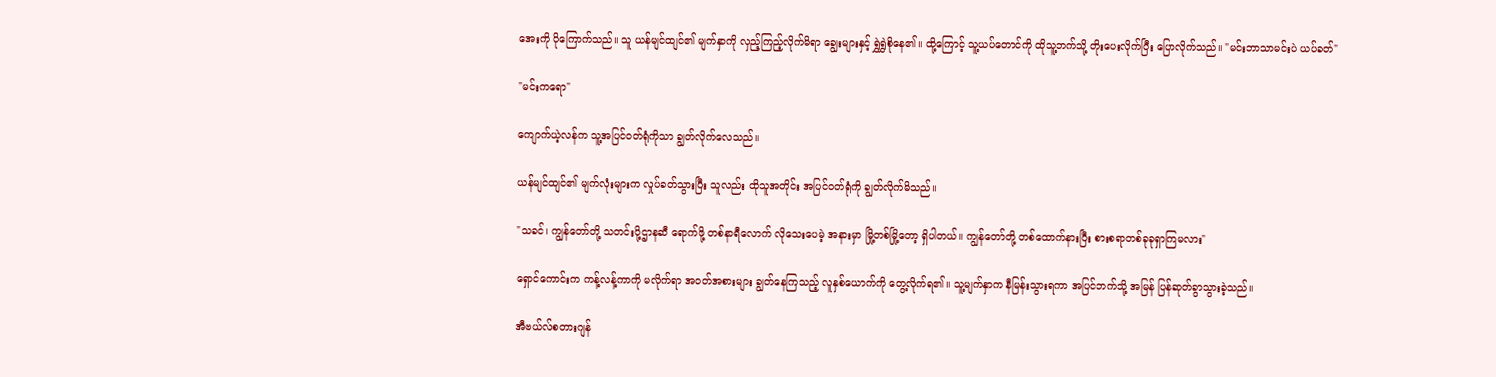အေးကို ပိုကြောက်သည်။ သူ ယန်မျင်ထျင်၏ မျက်နှာကို လှည့်ကြည့်လိုက်မိရာ ချွေးများနှင့် ရွှဲရွှဲစိုနေ၏။ ထို့ကြောင့် သူ့ယပ်တောင်ကို ထိုသူ့ဘက်သို့ တိုးပေးလိုက်ပြီး ပြောလိုက်သည်။ "မင်းဘာသာမင်းပဲ ယပ်ခတ်"

"မင်းကရော"

ကျောက်ယဲ့လန်က သူ့အပြင်ဝတ်ရုံကိုသာ ချွတ်လိုက်လေသည်။

ယန်မျင်ထျင်၏ မျက်လုံးများက လှုပ်ခတ်သွားပြီး သူလည်း ထိုသူအတိုင်း အပြင်ဝတ်ရုံကို ချွတ်လိုက်မိသည်။

"သခင်၊ ကျွန်တော်တို့ သတင်းပို့ဌာနဆီ ရောက်ဖို့ တစ်နာရီလောက် လိုသေးပေမဲ့ အနားမှာ မြို့တစ်မြို့တော့ ရှိပါတယ်။ ကျွန်တော်တို့ တစ်ထောက်နားပြီး စားစရာတစ်ခုခုရှာကြမလား"

ရှောင်ကောင်းက ကန့်လန့်ကာကို မလိုက်ရာ အဝတ်အစားများ ချွတ်နေကြသည့် လူနှစ်ယောက်ကို တွေ့လိုက်ရ၏။ သူ့မျက်နှာက နီမြန်းသွားရကာ အပြင်ဘက်သို့ အမြန် ပြန်ဆုတ်ခွာသွားခဲ့သည်။

အီဗယ်လ်စတားဂျန်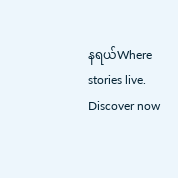နရယ်Where stories live. Discover now